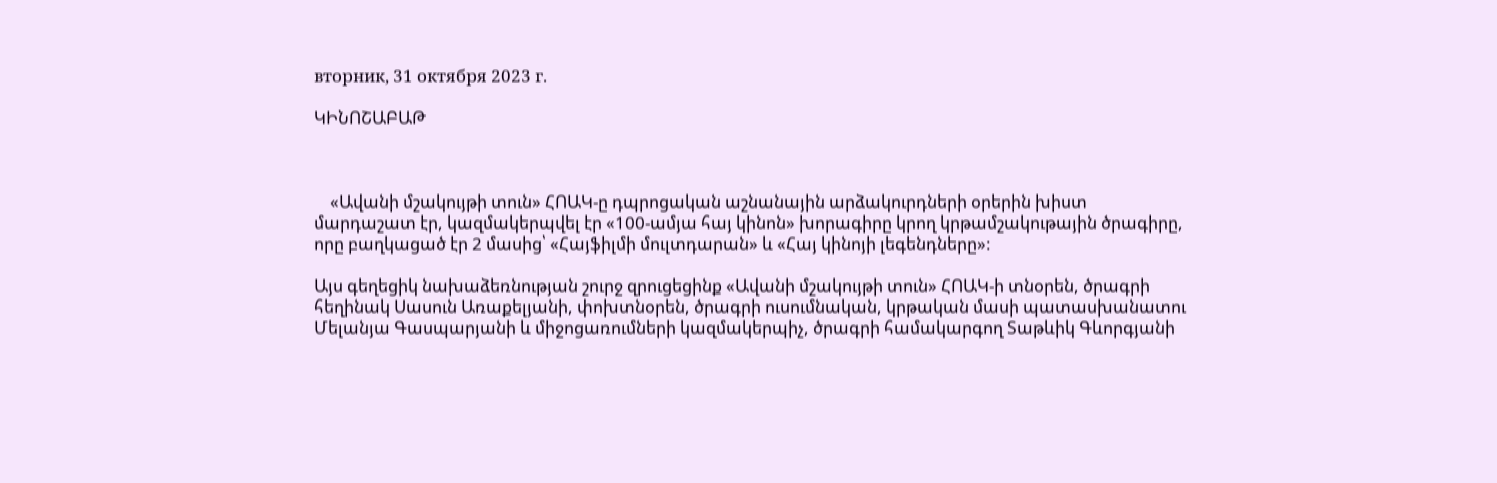вторник, 31 октября 2023 г.

ԿԻՆՈՇԱԲԱԹ



    «Ավանի մշակույթի տուն» ՀՈԱԿ-ը դպրոցական աշնանային արձակուրդների օրերին խիստ մարդաշատ էր, կազմակերպվել էր «100-ամյա հայ կինոն» խորագիրը կրող կրթամշակութային ծրագիրը, որը բաղկացած էր 2 մասից՝ «Հայֆիլմի մուլտդարան» և «Հայ կինոյի լեգենդները»:

Այս գեղեցիկ նախաձեռնության շուրջ զրուցեցինք «Ավանի մշակույթի տուն» ՀՈԱԿ-ի տնօրեն, ծրագրի հեղինակ Սասուն Առաքելյանի, փոխտնօրեն, ծրագրի ուսումնական, կրթական մասի պատասխանատու Մելանյա Գասպարյանի և միջոցառումների կազմակերպիչ, ծրագրի համակարգող Տաթևիկ Գևորգյանի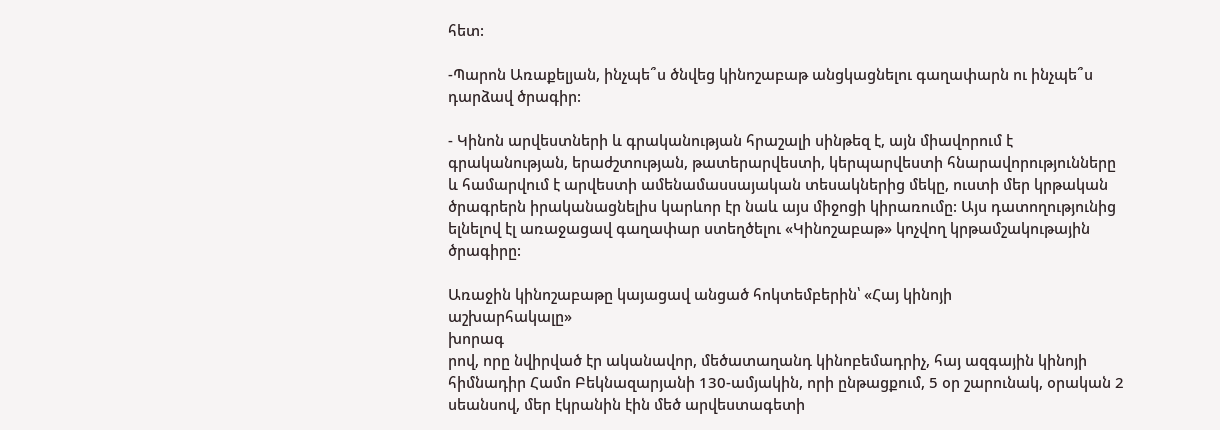հետ:

-Պարոն Առաքելյան, ինչպե՞ս ծնվեց կինոշաբաթ անցկացնելու գաղափարն ու ինչպե՞ս դարձավ ծրագիր:

- Կինոն արվեստների և գրականության հրաշալի սինթեզ է, այն միավորում է գրականության, երաժշտության, թատերարվեստի, կերպարվեստի հնարավորությունները և համարվում է արվեստի ամենամասսայական տեսակներից մեկը, ուստի մեր կրթական ծրագրերն իրականացնելիս կարևոր էր նաև այս միջոցի կիրառումը: Այս դատողությունից ելնելով էլ առաջացավ գաղափար ստեղծելու «Կինոշաբաթ» կոչվող կրթամշակութային ծրագիրը:

Առաջին կինոշաբաթը կայացավ անցած հոկտեմբերին՝ «Հայ կինոյի
աշխարհակալը»
խորագ
րով, որը նվիրված էր ականավոր, մեծատաղանդ կինոբեմադրիչ, հայ ազգային կինոյի հիմնադիր Համո Բեկնազարյանի 130-ամյակին, որի ընթացքում, 5 օր շարունակ, օրական 2 սեանսով, մեր էկրանին էին մեծ արվեստագետի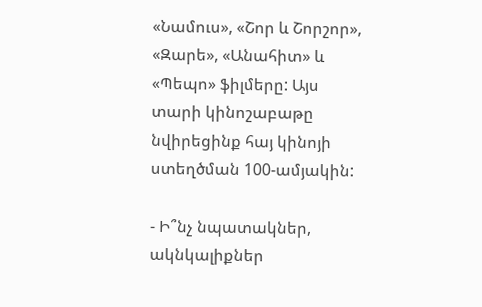«Նամուս», «Շոր և Շորշոր», «Զարե», «Անահիտ» և «Պեպո» ֆիլմերը: Այս տարի կինոշաբաթը նվիրեցինք հայ կինոյի ստեղծման 100-ամյակին:

- Ի՞նչ նպատակներ, ակնկալիքներ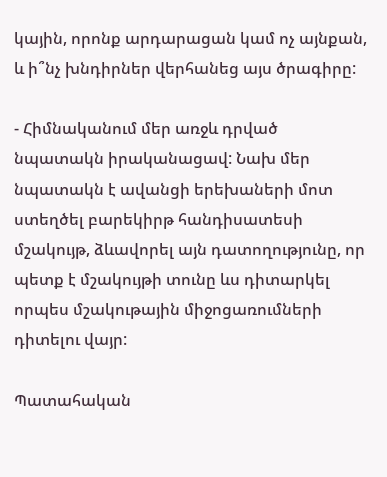կային, որոնք արդարացան կամ ոչ այնքան, և ի՞նչ խնդիրներ վերհանեց այս ծրագիրը:

- Հիմնականում մեր առջև դրված նպատակն իրականացավ: Նախ մեր նպատակն է ավանցի երեխաների մոտ ստեղծել բարեկիրթ հանդիսատեսի մշակույթ, ձևավորել այն դատողությունը, որ պետք է մշակույթի տունը ևս դիտարկել որպես մշակութային միջոցառումների դիտելու վայր:

Պատահական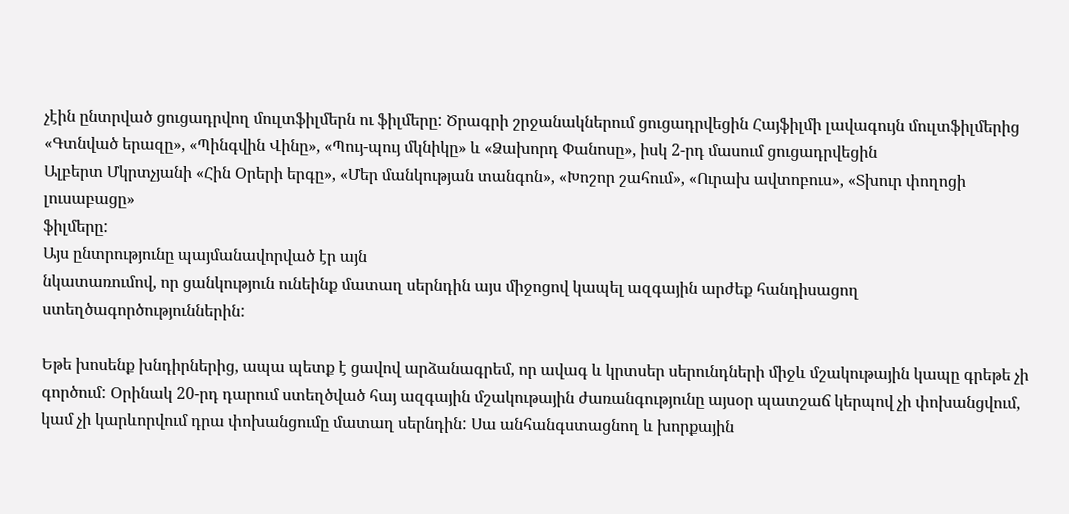չէին ընտրված ցուցադրվող մուլտֆիլմերն ու ֆիլմերը: Ծրագրի շրջանակներում ցուցադրվեցին Հայֆիլմի լավագույն մուլտֆիլմերից «Գտնված երազը», «Պինգվին Վինը», «Պույ-պույ մկնիկը» և «Ձախորդ Փանոսը», իսկ 2-րդ մասում ցուցադրվեցին
Ալբերտ Մկրտչյանի «Հին Օրերի երգը», «Մեր մանկության տանգոն», «Խոշոր շահում», «Ուրախ ավտոբուս», «Տխուր փողոցի լուսաբացը»
ֆիլմերը:
Այս ընտրությունը պայմանավորված էր այն
նկատառումով, որ ցանկություն ունեինք մատաղ սերնդին այս միջոցով կապել ազգային արժեք հանդիսացող ստեղծագործություններին:

Եթե խոսենք խնդիրներից, ապա պետք է ցավով արձանագրեմ, որ ավագ և կրտսեր սերունդների միջև մշակութային կապը գրեթե չի գործում: Օրինակ 20-րդ դարում ստեղծված հայ ազգային մշակութային ժառանգությունը այսօր պատշաճ կերպով չի փոխանցվում, կամ չի կարևորվում դրա փոխանցումը մատաղ սերնդին: Սա անհանգստացնող և խորքային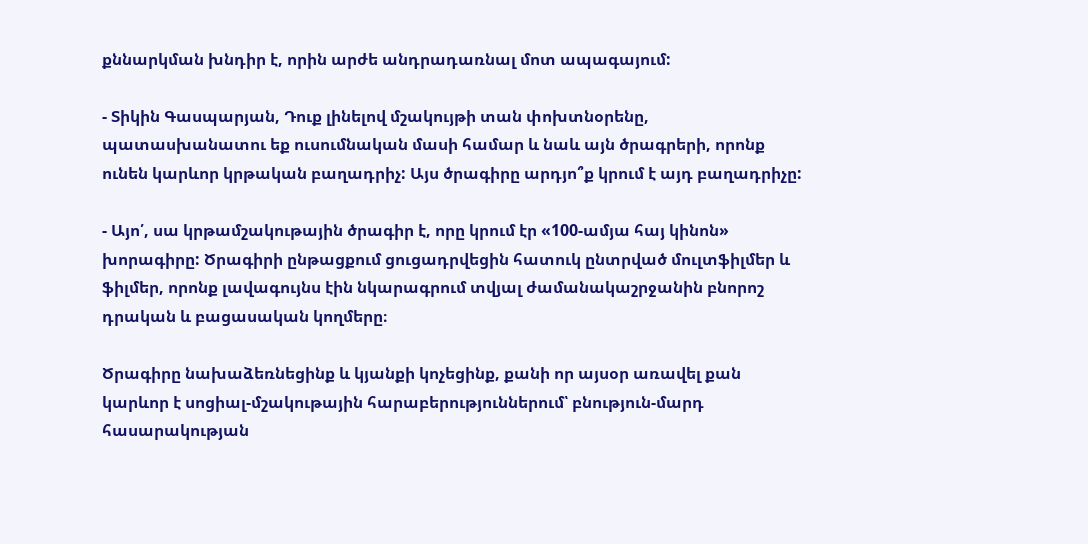քննարկման խնդիր է, որին արժե անդրադառնալ մոտ ապագայում:

- Տիկին Գասպարյան, Դուք լինելով մշակույթի տան փոխտնօրենը, պատասխանատու եք ուսումնական մասի համար և նաև այն ծրագրերի, որոնք ունեն կարևոր կրթական բաղադրիչ: Այս ծրագիրը արդյո՞ք կրում է այդ բաղադրիչը:

- Այո՛, սա կրթամշակութային ծրագիր է, որը կրում էր «100-ամյա հայ կինոն» խորագիրը: Ծրագիրի ընթացքում ցուցադրվեցին հատուկ ընտրված մուլտֆիլմեր և ֆիլմեր, որոնք լավագույնս էին նկարագրում տվյալ ժամանակաշրջանին բնորոշ դրական և բացասական կողմերը։

Ծրագիրը նախաձեռնեցինք և կյանքի կոչեցինք, քանի որ այսօր առավել քան կարևոր է սոցիալ-մշակութային հարաբերություններում՝ բնություն-մարդ հասարակության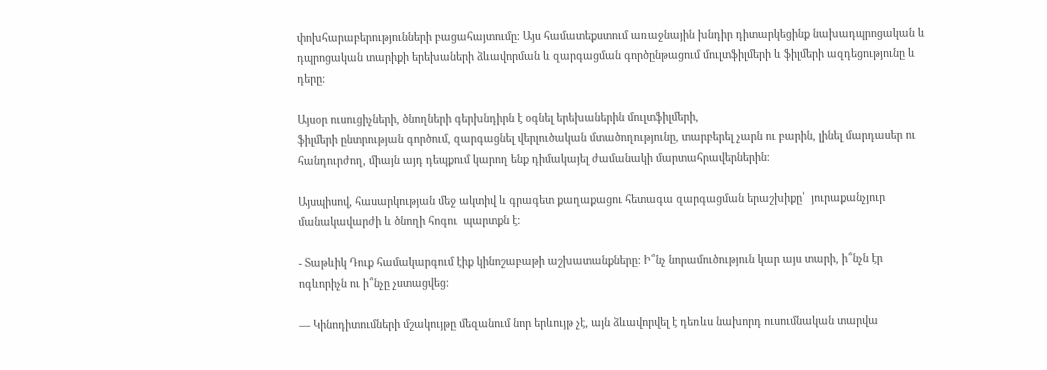փոխհարաբերությունների բացահայտումը։ Այս համատեքստում առաջնային խնդիր դիտարկեցինք նախադպրոցական և դպրոցական տարիքի երեխաների ձևավորման և զարգացման գործընթացում մուլտֆիլմերի և ֆիլմերի ազդեցությունը և դերը։

Այսօր ուսուցիչների, ծնողների գերխնդիրն է օգնել երեխաներին մուլտֆիլմերի,
ֆիլմերի ընտրության գործում, զարգացնել վերլուծական մտածողությունը, տարբերել չարն ու բարին, լինել մարդասեր ու հանդուրժող, միայն այդ դեպքում կարող ենք դիմակայել ժամանակի մարտահրավերներին։

Այսպիսով, հասարկության մեջ ակտիվ և գրագետ քաղաքացու հետագա զարգացման երաշխիքը՝  յուրաքանչյուր մանակավարժի և ծնողի հոգու  պարտքն է։

- Տաթևիկ Դուք համակարգում էիք կինոշաբաթի աշխատանքները: Ի՞նչ նորամուծություն կար այս տարի, ի՞նչն էր ոգևորիչն ու ի՞նչը չստացվեց:

— Կինոդիտումների մշակույթը մեզանում նոր երևույթ չէ, այն ձևավորվել է դեռևս նախորդ ուսումնական տարվա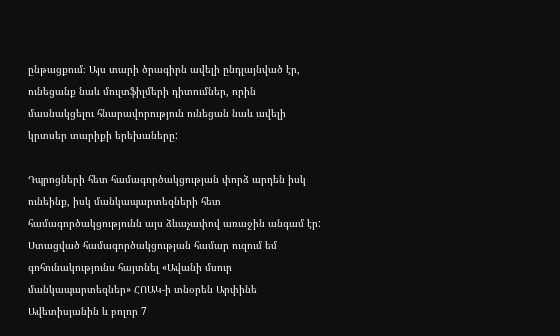ընթացքում։ Այս տարի ծրագիրն ավելի ընդլայնված էր, ունեցանք նաև մուլտֆիլմերի դիտումներ, որին մասնակցելու հնարավորություն ունեցան նաև ավելի կրտսեր տարիքի երեխաները:

Դպրոցների հետ համագործակցության փորձ արդեն իսկ ունեինք, իսկ մանկապարտեզների հետ համագործակցությունն այս ձևաչափով առաջին անգամ էր: Ստացված համագործակցության համար ուզում եմ գոհունակությունս հայտնել «Ավանի մսուր մանկապարտեզներ» ՀՈԱԿ-ի տնօրեն Արփինե Ավետիսյանին և բոլոր 7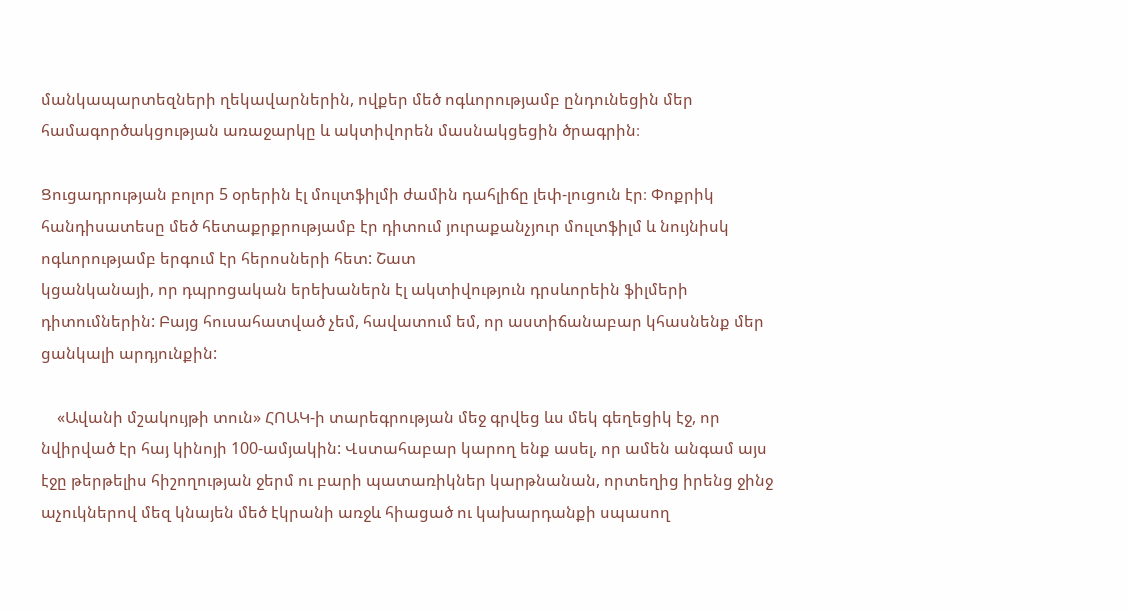մանկապարտեզների ղեկավարներին, ովքեր մեծ ոգևորությամբ ընդունեցին մեր համագործակցության առաջարկը և ակտիվորեն մասնակցեցին ծրագրին։

Ցուցադրության բոլոր 5 օրերին էլ մուլտֆիլմի ժամին դահլիճը լեփ-լուցուն էր։ Փոքրիկ հանդիսատեսը մեծ հետաքրքրությամբ էր դիտում յուրաքանչյուր մուլտֆիլմ և նույնիսկ ոգևորությամբ երգում էր հերոսների հետ: Շատ
կցանկանայի, որ դպրոցական երեխաներն էլ ակտիվություն դրսևորեին ֆիլմերի դիտումներին: Բայց հուսահատված չեմ, հավատում եմ, որ աստիճանաբար կհասնենք մեր ցանկալի արդյունքին:

    «Ավանի մշակույթի տուն» ՀՈԱԿ-ի տարեգրության մեջ գրվեց ևս մեկ գեղեցիկ էջ, որ նվիրված էր հայ կինոյի 100-ամյակին: Վստահաբար կարող ենք ասել, որ ամեն անգամ այս էջը թերթելիս հիշողության ջերմ ու բարի պատառիկներ կարթնանան, որտեղից իրենց ջինջ աչուկներով մեզ կնայեն մեծ էկրանի առջև հիացած ու կախարդանքի սպասող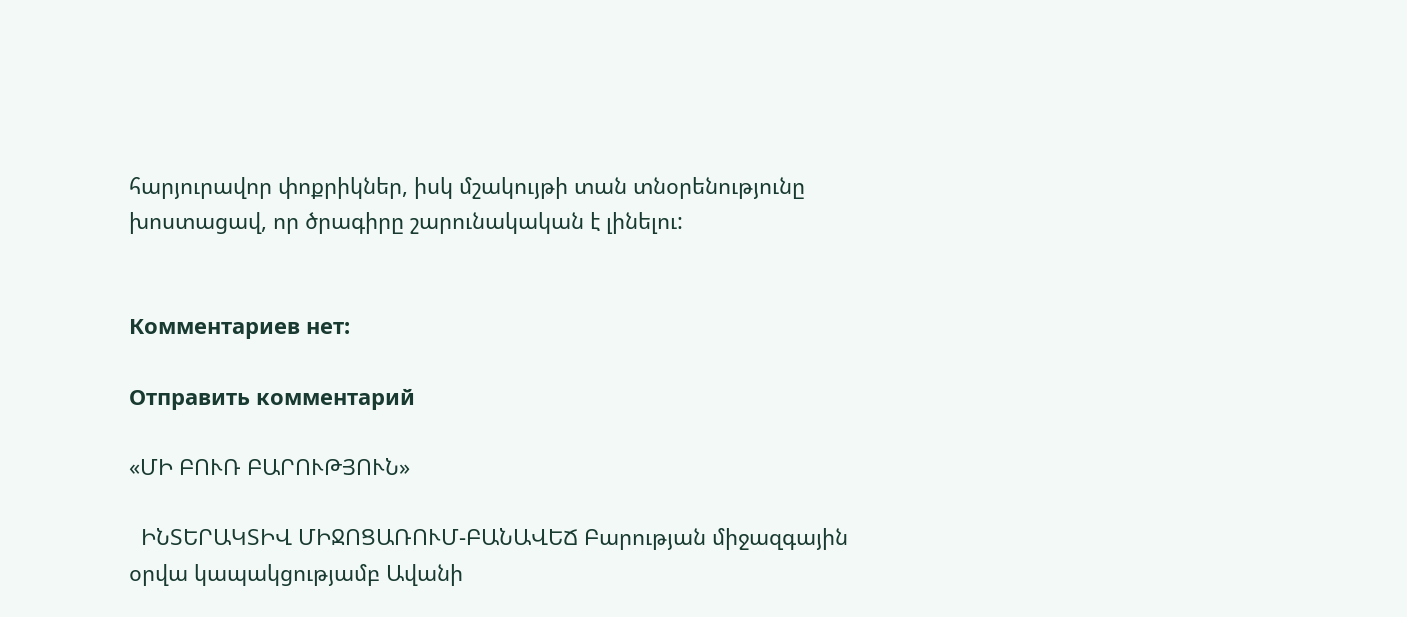հարյուրավոր փոքրիկներ, իսկ մշակույթի տան տնօրենությունը խոստացավ, որ ծրագիրը շարունակական է լինելու:


Комментариев нет:

Отправить комментарий

«ՄԻ ԲՈՒՌ ԲԱՐՈՒԹՅՈՒՆ»

  ԻՆՏԵՐԱԿՏԻՎ ՄԻՋՈՑԱՌՈՒՄ-ԲԱՆԱՎԵՃ Բարության միջազգային օրվա կապակցությամբ Ավանի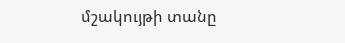մշակույթի տանը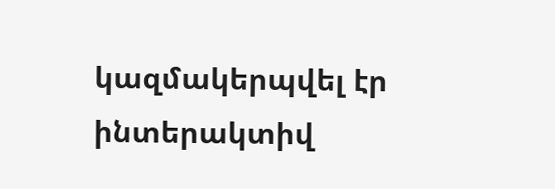կազմակերպվել էր ինտերակտիվ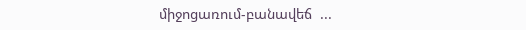միջոցառում-բանավեճ  ...